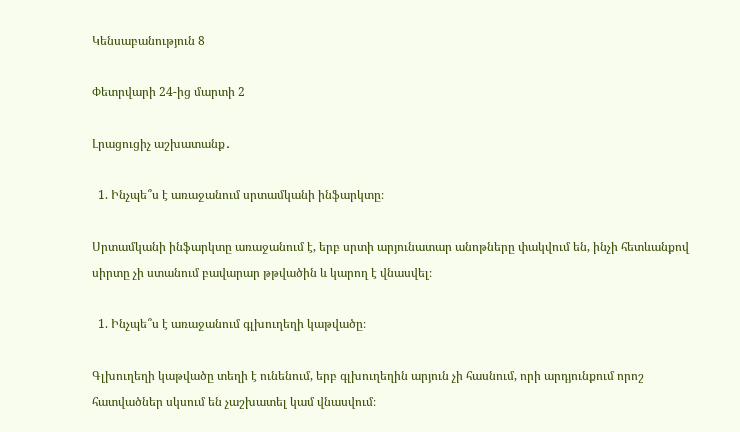Կենսաբանություն 8

Փետրվարի 24-ից մարտի 2

Լրացուցիչ աշխատանք․

  1. Ինչպե՞ս է առաջանում սրտամկանի ինֆարկտը։

Սրտամկանի ինֆարկտը առաջանում է, երբ սրտի արյունատար անոթները փակվում են, ինչի հետևանքով սիրտը չի ստանում բավարար թթվածին և կարող է վնասվել։

  1. Ինչպե՞ս է առաջանում գլխուղեղի կաթվածը։

Գլխուղեղի կաթվածը տեղի է ունենում, երբ գլխուղեղին արյուն չի հասնում, որի արդյունքում որոշ հատվածներ սկսում են չաշխատել կամ վնասվում։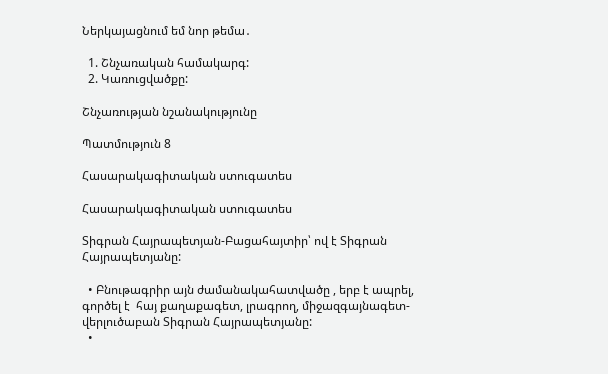Ներկայացնում եմ նոր թեմա․

  1. Շնչառական համակարգ:
  2. Կառուցվածքը:

Շնչառության նշանակությունը

Պատմություն 8

Հասարակագիտական ստուգատես

Հասարակագիտական ստուգատես

Տիգրան Հայրապետյան-Բացահայտիր՝ ով է Տիգրան Հայրապետյանը:

  • Բնութագրիր այն ժամանակահատվածը , երբ է ապրել, գործել է  հայ քաղաքագետ, լրագրող, միջազգայնագետ-վերլուծաբան Տիգրան Հայրապետյանը:
  •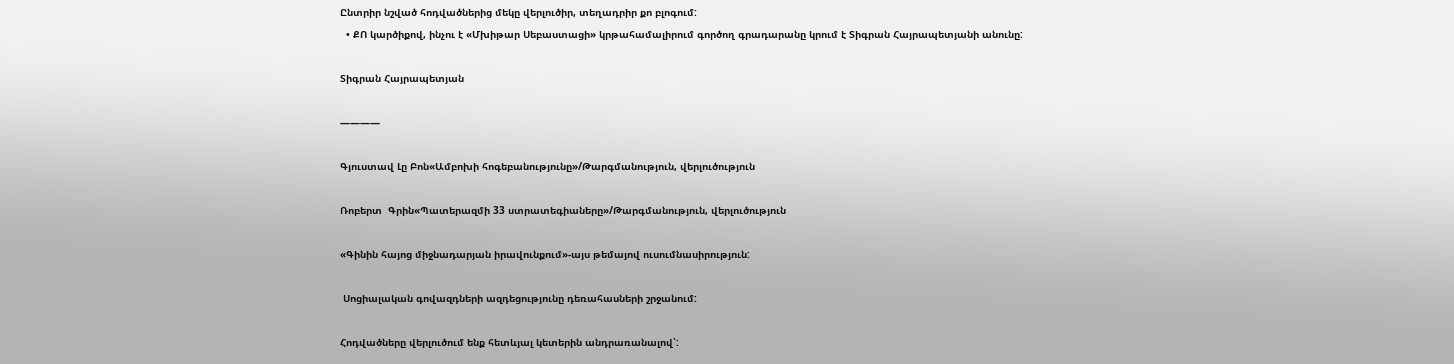Ընտրիր նշված հոդվածներից մեկը վերլուծիր, տեղադրիր քո բլոգում:
  • ՔՈ կարծիքով, ինչու է «Մխիթար Սեբաստացի» կրթահամալիրում գործող գրադարանը կրում է Տիգրան Հայրապետյանի անունը:

Տիգրան Հայրապետյան

————

Գյուստավ Լը Բոն«Ամբոխի հոգեբանությունը»/Թարգմանություն, վերլուծություն

Ռոբերտ  Գրին«Պատերազմի 33 ստրատեգիաները»/Թարգմանություն, վերլուծություն

«Գինին հայոց միջնադարյան իրավունքում»-այս թեմայով ուսումնասիրություն:

 Սոցիալական գովազդների ազդեցությունը դեռահասների շրջանում:

Հոդվածները վերլուծում ենք հետևյալ կետերին անդրառանալով՝: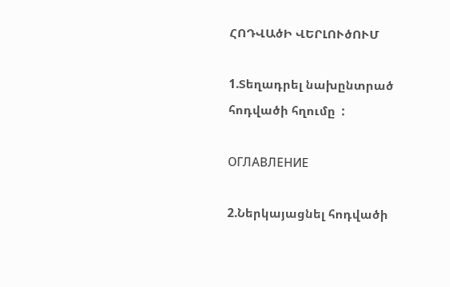ՀՈԴՎԱծԻ ՎԵՐԼՈՒծՈՒՄ

1.Տեղադրել նախընտրած հոդվածի հղումը  :

ОГЛАВЛЕНИЕ

2.Ներկայացնել հոդվածի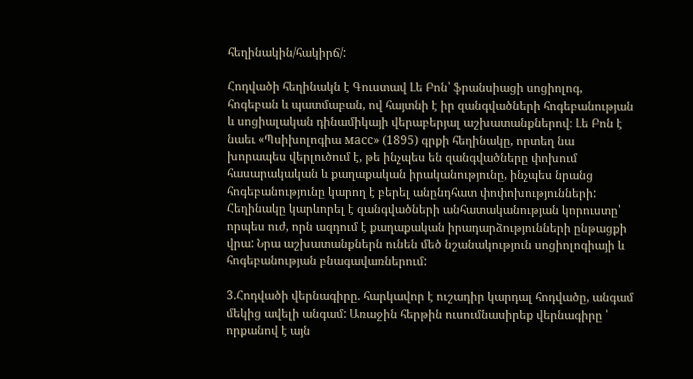հեղինակին/հակիրճ/:

Հոդվածի հեղինակն է Գուստավ Լե Բոն՝ ֆրանսիացի սոցիոլոգ, հոգեբան և պատմաբան, ով հայտնի է իր զանգվածների հոգեբանության և սոցիալական դինամիկայի վերաբերյալ աշխատանքներով։ Լե Բոն է նաեւ «Պսիխոլոգիա масс» (1895) գրքի հեղինակը, որտեղ նա խորապես վերլուծում է, թե ինչպես են զանգվածները փոխում հասարակական և քաղաքական իրականությունը, ինչպես նրանց հոգեբանությունը կարող է բերել անընդհատ փոփոխությունների: Հեղինակը կարևորել է զանգվածների անհատականության կորուստը՝ որպես ուժ, որն ազդում է քաղաքական իրադարձությունների ընթացքի վրա: Նրա աշխատանքներն ունեն մեծ նշանակություն սոցիոլոգիայի և հոգեբանության բնագավառներում:

3.Հոդվածի վերնագիրը. հարկավոր է ուշադիր կարդալ հոդվածը, անգամ մեկից ավելի անգամ: Առաջին հերթին ուսումնասիրեք վերնագիրը ՝ որքանով է այն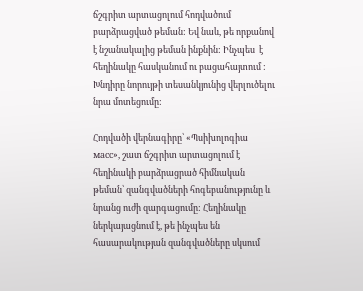ճշգրիտ արտացոլում հոդվածում բարձրացված թեման: Եվ նաև, թե որքանով է նշանակալից թեման ինքնին: Ինչպես  է հեղինակը հասկանում ու բացահայտում : Խնդիրը նորույթի տեսանկյունից վերլուծելու նրա մոտեցումը:

Հոդվածի վերնագիրը՝ «Պսիխոլոգիա масс», շատ ճշգրիտ արտացոլում է հեղինակի բարձրացրած հիմնական թեման՝ զանգվածների հոգեբանությունը և նրանց ուժի զարգացումը: Հեղինակը ներկայացնում է, թե ինչպես են հասարակության զանգվածները սկսում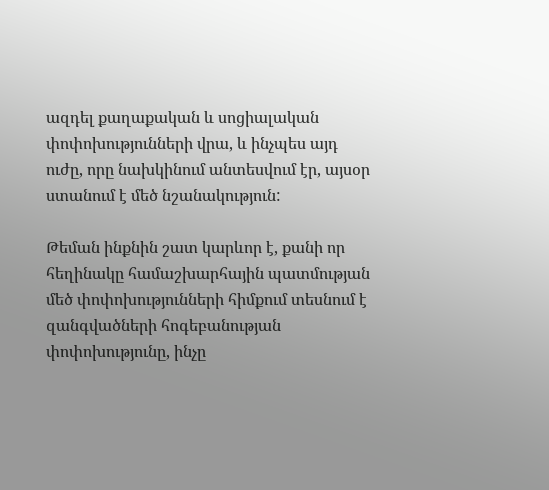ազդել քաղաքական և սոցիալական փոփոխությունների վրա, և ինչպես այդ ուժը, որը նախկինում անտեսվում էր, այսօր ստանում է մեծ նշանակություն:

Թեման ինքնին շատ կարևոր է, քանի որ հեղինակը համաշխարհային պատմության մեծ փոփոխությունների հիմքում տեսնում է զանգվածների հոգեբանության փոփոխությունը, ինչը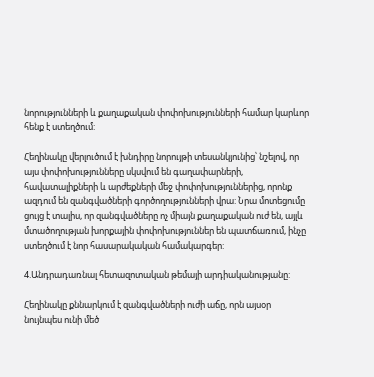նորությունների և քաղաքական փոփոխությունների համար կարևոր հենք է ստեղծում:

Հեղինակը վերլուծում է խնդիրը նորույթի տեսանկյունից՝ նշելով, որ այս փոփոխությունները սկսվում են գաղափարների, հավատալիքների և արժեքների մեջ փոփոխություններից, որոնք ազդում են զանգվածների գործողությունների վրա: Նրա մոտեցումը ցույց է տալիս, որ զանգվածները ոչ միայն քաղաքական ուժ են, այլև մտածողության խորքային փոփոխություններ են պատճառում, ինչը ստեղծում է նոր հասարակական համակարգեր:

4.Անդրադառնալ հետազոտական թեմայի արդիականությանը:

Հեղինակը քննարկում է զանգվածների ուժի աճը, որն այսօր նույնպես ունի մեծ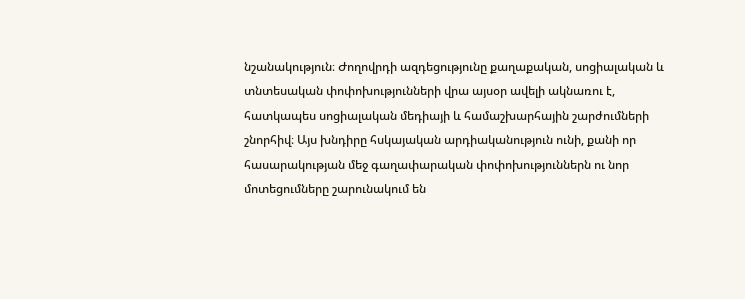նշանակություն։ Ժողովրդի ազդեցությունը քաղաքական, սոցիալական և տնտեսական փոփոխությունների վրա այսօր ավելի ակնառու է, հատկապես սոցիալական մեդիայի և համաշխարհային շարժումների շնորհիվ։ Այս խնդիրը հսկայական արդիականություն ունի, քանի որ հասարակության մեջ գաղափարական փոփոխություններն ու նոր մոտեցումները շարունակում են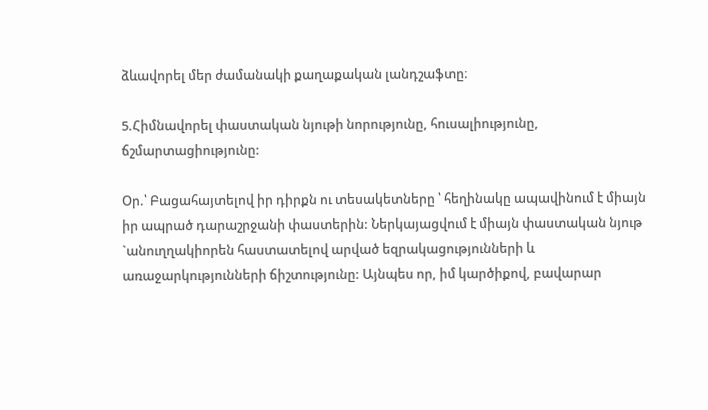ձևավորել մեր ժամանակի քաղաքական լանդշաֆտը։

5.Հիմնավորել փաստական նյութի նորությունը, հուսալիությունը, ճշմարտացիությունը:

Օր.՝ Բացահայտելով իր դիրքն ու տեսակետները ՝ հեղինակը ապավինում է միայն իր ապրած դարաշրջանի փաստերին: Ներկայացվում է միայն փաստական նյութ `անուղղակիորեն հաստատելով արված եզրակացությունների և առաջարկությունների ճիշտությունը: Այնպես որ, իմ կարծիքով, բավարար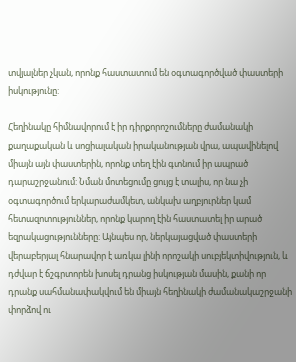տվյալներ չկան, որոնք հաստատում են օգտագործված փաստերի իսկությունը:

Հեղինակը հիմնավորում է իր դիրքորոշումները ժամանակի քաղաքական և սոցիալական իրականության վրա, ապավինելով միայն այն փաստերին, որոնք տեղ էին գտնում իր ապրած դարաշրջանում: Նման մոտեցումը ցույց է տալիս, որ նա չի օգտագործում երկարաժամկետ, անկախ աղբյուրներ կամ հետազոտություններ, որոնք կարող էին հաստատել իր արած եզրակացությունները: Այնպես որ, ներկայացված փաստերի վերաբերյալ հնարավոր է առկա լինի որոշակի սուբյեկտիվություն, և դժվար է ճշգրտորեն խոսել դրանց իսկության մասին, քանի որ դրանք սահմանափակվում են միայն հեղինակի ժամանակաշրջանի փորձով ու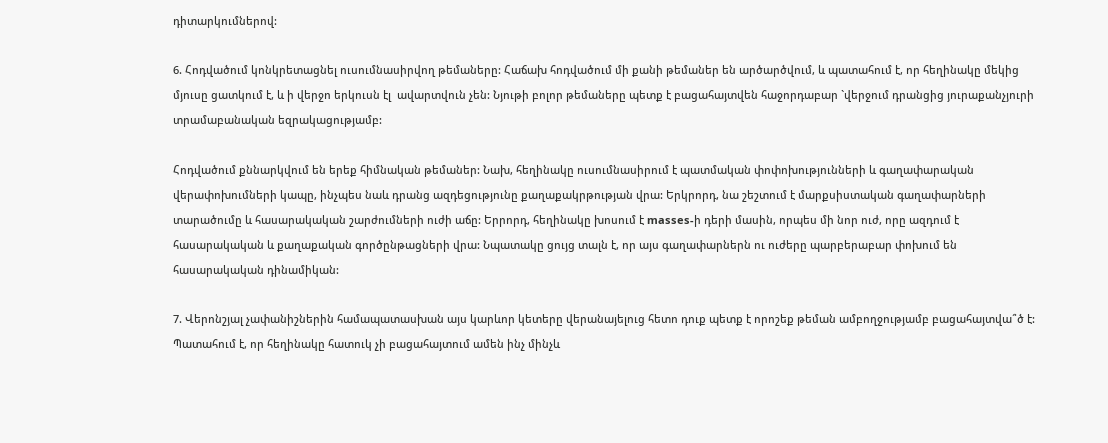դիտարկումներով:

6. Հոդվածում կոնկրետացնել ուսումնասիրվող թեմաները: Հաճախ հոդվածում մի քանի թեմաներ են արծարծվում, և պատահում է, որ հեղինակը մեկից մյուսը ցատկում է, և ի վերջո երկուսն էլ  ավարտվուն չեն: Նյութի բոլոր թեմաները պետք է բացահայտվեն հաջորդաբար `վերջում դրանցից յուրաքանչյուրի տրամաբանական եզրակացությամբ:

Հոդվածում քննարկվում են երեք հիմնական թեմաներ: Նախ, հեղինակը ուսումնասիրում է պատմական փոփոխությունների և գաղափարական վերափոխումների կապը, ինչպես նաև դրանց ազդեցությունը քաղաքակրթության վրա: Երկրորդ, նա շեշտում է մարքսիստական գաղափարների տարածումը և հասարակական շարժումների ուժի աճը: Երրորդ, հեղինակը խոսում է masses-ի դերի մասին, որպես մի նոր ուժ, որը ազդում է հասարակական և քաղաքական գործընթացների վրա: Նպատակը ցույց տալն է, որ այս գաղափարներն ու ուժերը պարբերաբար փոխում են հասարակական դինամիկան:

7. Վերոնշյալ չափանիշներին համապատասխան այս կարևոր կետերը վերանայելուց հետո դուք պետք է որոշեք թեման ամբողջությամբ բացահայտվա՞ծ է: Պատահում է, որ հեղինակը հատուկ չի բացահայտում ամեն ինչ մինչև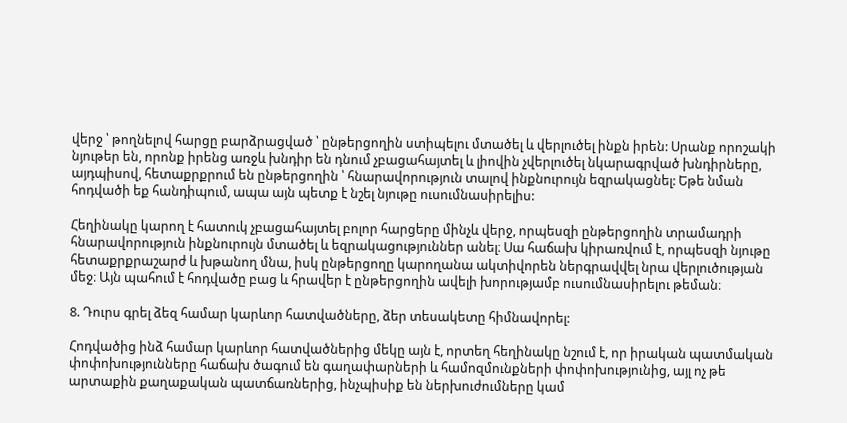վերջ ՝ թողնելով հարցը բարձրացված ՝ ընթերցողին ստիպելու մտածել և վերլուծել ինքն իրեն: Սրանք որոշակի նյութեր են, որոնք իրենց առջև խնդիր են դնում չբացահայտել և լիովին չվերլուծել նկարագրված խնդիրները, այդպիսով, հետաքրքրում են ընթերցողին ՝ հնարավորություն տալով ինքնուրույն եզրակացնել: Եթե նման հոդվածի եք հանդիպում, ապա այն պետք է նշել նյութը ուսումնասիրելիս:

Հեղինակը կարող է հատուկ չբացահայտել բոլոր հարցերը մինչև վերջ, որպեսզի ընթերցողին տրամադրի հնարավորություն ինքնուրույն մտածել և եզրակացություններ անել։ Սա հաճախ կիրառվում է, որպեսզի նյութը հետաքրքրաշարժ և խթանող մնա, իսկ ընթերցողը կարողանա ակտիվորեն ներգրավվել նրա վերլուծության մեջ։ Այն պահում է հոդվածը բաց և հրավեր է ընթերցողին ավելի խորությամբ ուսումնասիրելու թեման։

8. Դուրս գրել ձեզ համար կարևոր հատվածները, ձեր տեսակետը հիմնավորել:

Հոդվածից ինձ համար կարևոր հատվածներից մեկը այն է, որտեղ հեղինակը նշում է, որ իրական պատմական փոփոխությունները հաճախ ծագում են գաղափարների և համոզմունքների փոփոխությունից, այլ ոչ թե արտաքին քաղաքական պատճառներից, ինչպիսիք են ներխուժումները կամ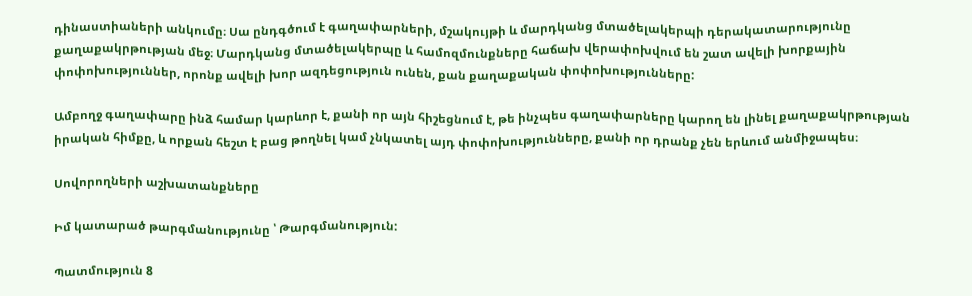դինաստիաների անկումը։ Սա ընդգծում է գաղափարների, մշակույթի և մարդկանց մտածելակերպի դերակատարությունը քաղաքակրթության մեջ։ Մարդկանց մտածելակերպը և համոզմունքները հաճախ վերափոխվում են շատ ավելի խորքային փոփոխություններ, որոնք ավելի խոր ազդեցություն ունեն, քան քաղաքական փոփոխությունները:

Ամբողջ գաղափարը ինձ համար կարևոր է, քանի որ այն հիշեցնում է, թե ինչպես գաղափարները կարող են լինել քաղաքակրթության իրական հիմքը, և որքան հեշտ է բաց թողնել կամ չնկատել այդ փոփոխությունները, քանի որ դրանք չեն երևում անմիջապես։

Սովորողների աշխատանքները

Իմ կատարած թարգմանությունը ՝ Թարգմանություն:

Պատմություն 8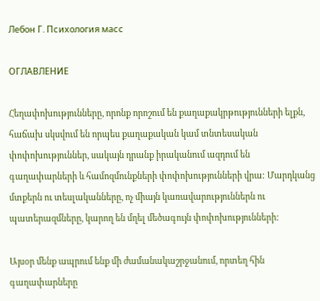Лебон Г. Психология масс

ОГЛАВЛЕНИЕ

Հեղափոխությունները, որոնք որոշում են քաղաքակրթությունների ելքն, հաճախ սկսվում են որպես քաղաքական կամ տնտեսական փոփոխություններ, սակայն դրանք իրականում ազդում են գաղափարների և համոզմունքների փոփոխությունների վրա: Մարդկանց մտքերն ու տեսլականները, ոչ միայն կառավարություններն ու պատերազմները, կարող են մղել մեծագույն փոփոխությունների:

Այսօր մենք ապրում ենք մի ժամանակաշրջանում, որտեղ հին գաղափարները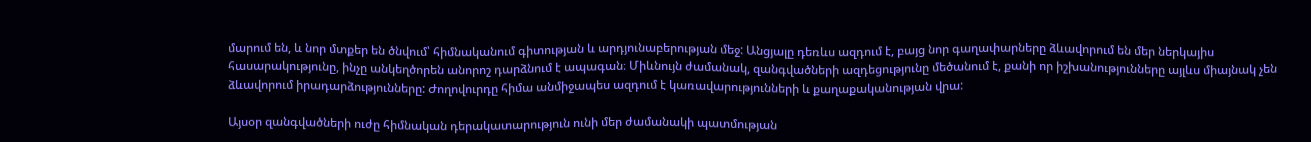մարում են, և նոր մտքեր են ծնվում՝ հիմնականում գիտության և արդյունաբերության մեջ: Անցյալը դեռևս ազդում է, բայց նոր գաղափարները ձևավորում են մեր ներկայիս հասարակությունը, ինչը անկեղծորեն անորոշ դարձնում է ապագան։ Միևնույն ժամանակ, զանգվածների ազդեցությունը մեծանում է, քանի որ իշխանությունները այլևս միայնակ չեն ձևավորում իրադարձությունները: Ժողովուրդը հիմա անմիջապես ազդում է կառավարությունների և քաղաքականության վրա:

Այսօր զանգվածների ուժը հիմնական դերակատարություն ունի մեր ժամանակի պատմության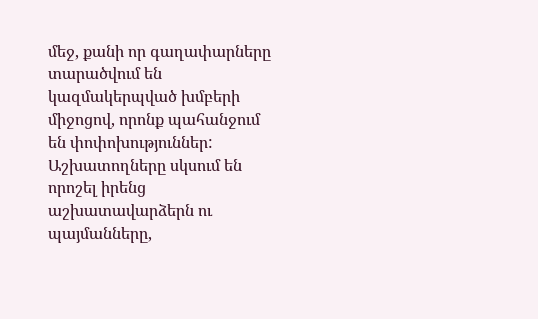մեջ, քանի որ գաղափարները տարածվում են կազմակերպված խմբերի միջոցով, որոնք պահանջում են փոփոխություններ: Աշխատողները սկսում են որոշել իրենց աշխատավարձերն ու պայմանները,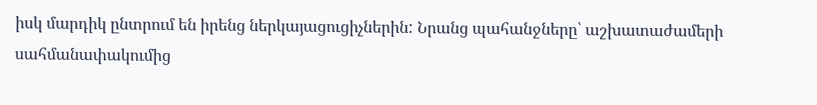իսկ մարդիկ ընտրում են իրենց ներկայացուցիչներին: Նրանց պահանջները՝ աշխատաժամերի սահմանափակումից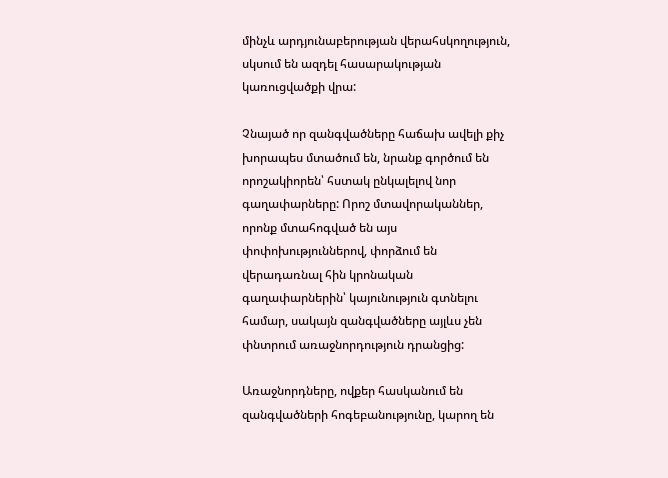մինչև արդյունաբերության վերահսկողություն, սկսում են ազդել հասարակության կառուցվածքի վրա:

Չնայած որ զանգվածները հաճախ ավելի քիչ խորապես մտածում են, նրանք գործում են որոշակիորեն՝ հստակ ընկալելով նոր գաղափարները: Որոշ մտավորականներ, որոնք մտահոգված են այս փոփոխություններով, փորձում են վերադառնալ հին կրոնական գաղափարներին՝ կայունություն գտնելու համար, սակայն զանգվածները այլևս չեն փնտրում առաջնորդություն դրանցից:

Առաջնորդները, ովքեր հասկանում են զանգվածների հոգեբանությունը, կարող են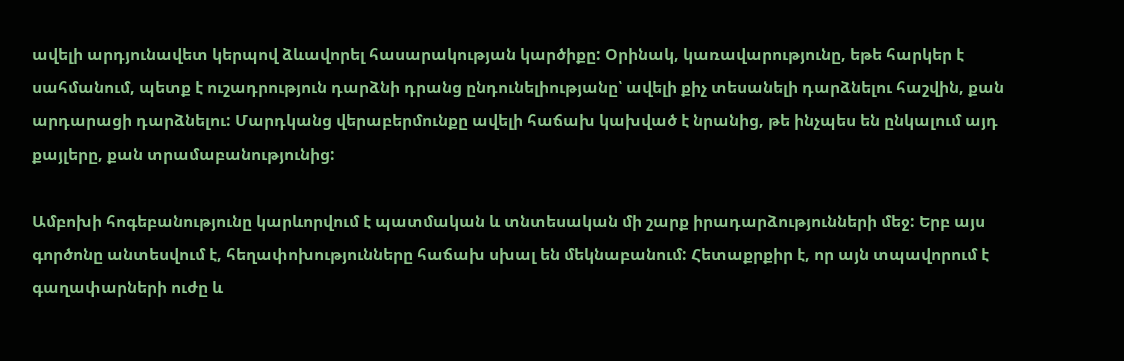ավելի արդյունավետ կերպով ձևավորել հասարակության կարծիքը: Օրինակ, կառավարությունը, եթե հարկեր է սահմանում, պետք է ուշադրություն դարձնի դրանց ընդունելիությանը՝ ավելի քիչ տեսանելի դարձնելու հաշվին, քան արդարացի դարձնելու: Մարդկանց վերաբերմունքը ավելի հաճախ կախված է նրանից, թե ինչպես են ընկալում այդ քայլերը, քան տրամաբանությունից:

Ամբոխի հոգեբանությունը կարևորվում է պատմական և տնտեսական մի շարք իրադարձությունների մեջ: Երբ այս գործոնը անտեսվում է, հեղափոխությունները հաճախ սխալ են մեկնաբանում: Հետաքրքիր է, որ այն տպավորում է գաղափարների ուժը և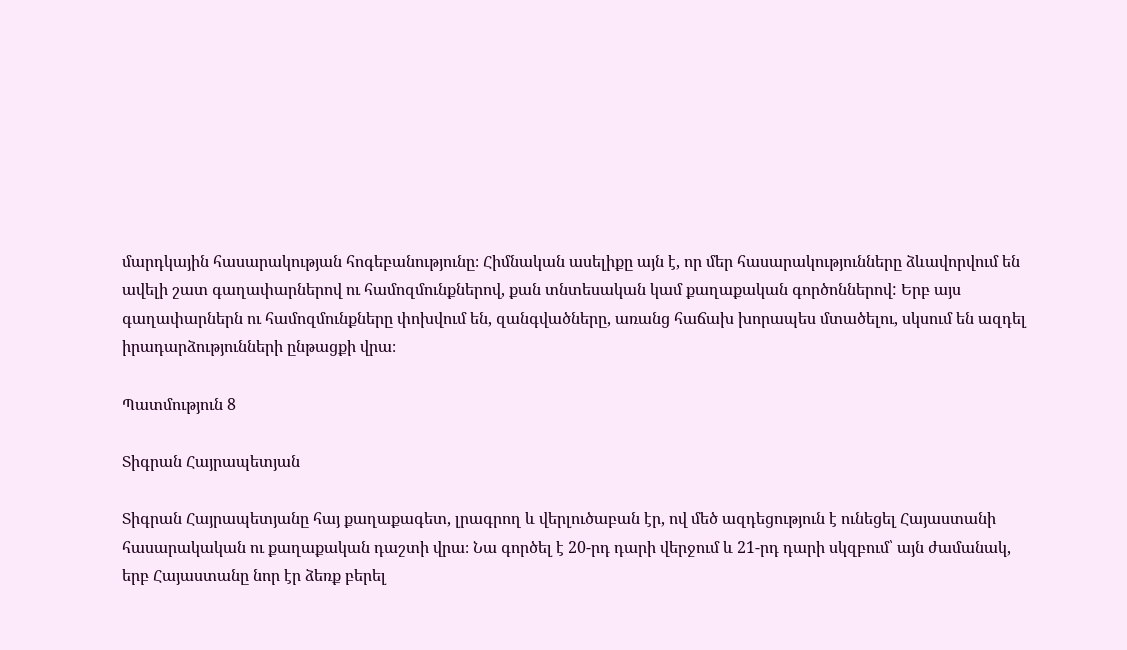մարդկային հասարակության հոգեբանությունը։ Հիմնական ասելիքը այն է, որ մեր հասարակությունները ձևավորվում են ավելի շատ գաղափարներով ու համոզմունքներով, քան տնտեսական կամ քաղաքական գործոններով: Երբ այս գաղափարներն ու համոզմունքները փոխվում են, զանգվածները, առանց հաճախ խորապես մտածելու, սկսում են ազդել իրադարձությունների ընթացքի վրա։

Պատմություն 8

Տիգրան Հայրապետյան

Տիգրան Հայրապետյանը հայ քաղաքագետ, լրագրող և վերլուծաբան էր, ով մեծ ազդեցություն է ունեցել Հայաստանի հասարակական ու քաղաքական դաշտի վրա։ Նա գործել է 20-րդ դարի վերջում և 21-րդ դարի սկզբում՝ այն ժամանակ, երբ Հայաստանը նոր էր ձեռք բերել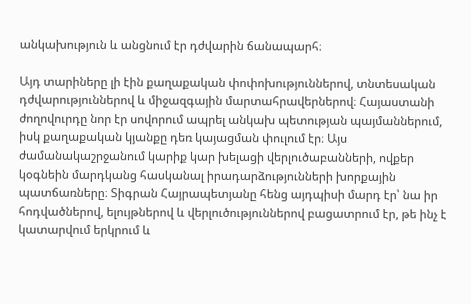անկախություն և անցնում էր դժվարին ճանապարհ։

Այդ տարիները լի էին քաղաքական փոփոխություններով, տնտեսական դժվարություններով և միջազգային մարտահրավերներով։ Հայաստանի ժողովուրդը նոր էր սովորում ապրել անկախ պետության պայմաններում, իսկ քաղաքական կյանքը դեռ կայացման փուլում էր։ Այս ժամանակաշրջանում կարիք կար խելացի վերլուծաբանների, ովքեր կօգնեին մարդկանց հասկանալ իրադարձությունների խորքային պատճառները։ Տիգրան Հայրապետյանը հենց այդպիսի մարդ էր՝ նա իր հոդվածներով, ելույթներով և վերլուծություններով բացատրում էր, թե ինչ է կատարվում երկրում և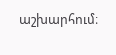աշխարհում։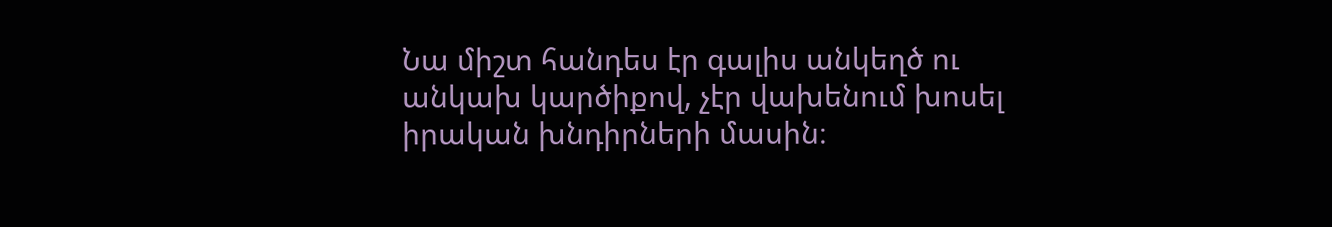Նա միշտ հանդես էր գալիս անկեղծ ու անկախ կարծիքով, չէր վախենում խոսել իրական խնդիրների մասին։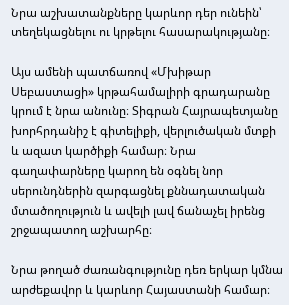Նրա աշխատանքները կարևոր դեր ունեին՝ տեղեկացնելու ու կրթելու հասարակությանը։

Այս ամենի պատճառով «Մխիթար Սեբաստացի» կրթահամալիրի գրադարանը կրում է նրա անունը։ Տիգրան Հայրապետյանը խորհրդանիշ է գիտելիքի, վերլուծական մտքի և ազատ կարծիքի համար։ Նրա գաղափարները կարող են օգնել նոր սերունդներին զարգացնել քննադատական մտածողություն և ավելի լավ ճանաչել իրենց շրջապատող աշխարհը։

Նրա թողած ժառանգությունը դեռ երկար կմնա արժեքավոր և կարևոր Հայաստանի համար։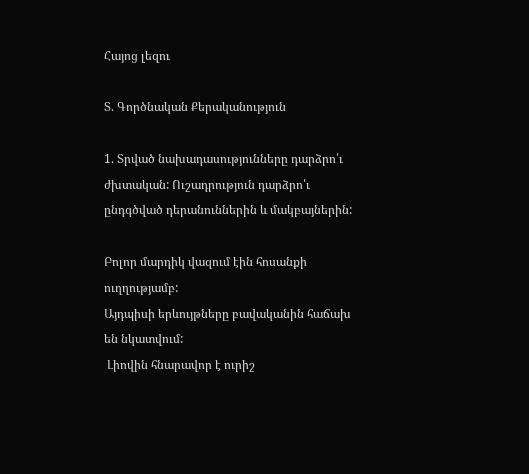Հայոց լեզու

Տ. Գործնական Քերականություն

1. Տրված նախադասությունները դարձրո՛ւ ժխտական: Ուշադրություն դարձրո՛ւ ընդգծված դերանուններին և մակբայներին:

Բոլոր մարդիկ վազում էին հոսանքի ուղղությամբ:
Այդպիսի երևույթները բավականին հաճախ են նկատվում:
 Լիովին հնարավոր է ուրիշ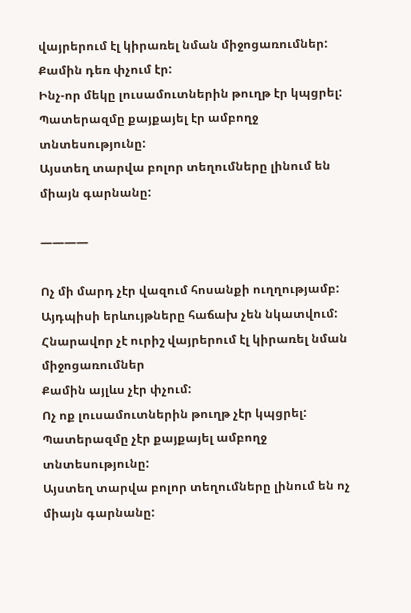վայրերում էլ կիրառել նման միջոցառումներ:
Քամին դեռ փչում էր:
Ինչ-որ մեկը լուսամուտներին թուղթ էր կպցրել:
Պատերազմը քայքայել էր ամբողջ տնտեսությունը:
Այստեղ տարվա բոլոր տեղումները լինում են միայն գարնանը:

————

Ոչ մի մարդ չէր վազում հոսանքի ուղղությամբ:
Այդպիսի երևույթները հաճախ չեն նկատվում:
Հնարավոր չէ ուրիշ վայրերում էլ կիրառել նման միջոցառումներ
Քամին այլևս չէր փչում:
Ոչ ոք լուսամուտներին թուղթ չէր կպցրել:
Պատերազմը չէր քայքայել ամբողջ տնտեսությունը:
Այստեղ տարվա բոլոր տեղումները լինում են ոչ միայն գարնանը: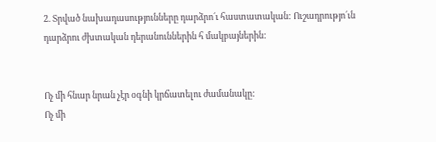2. Տրված նախադասությունները դարձրո´ւ հաստատական: Ուշադրությո´ւն դարձրու ժխտական դերանուններին հ մակբայներին:


Ոչ մի հնար նրան չէր օգնի կրճատելու ժամանակը:
Ոչ մի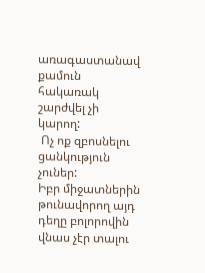առագաստանավ քամուն հակառակ շարժվել չի կարող:
 Ոչ ոք զբոսնելու ցանկություն չուներ:
Իբր միջատներին թունավորող այդ դեղը բոլորովին վնաս չէր տալու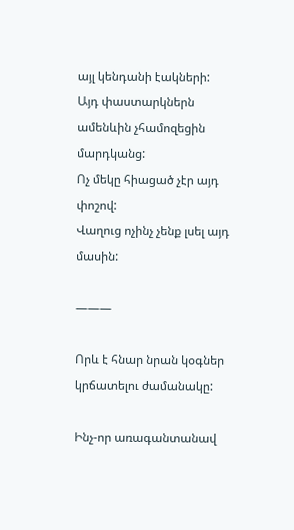այլ կենդանի էակների:
Այդ փաստարկներն ամենևին չհամոզեցին մարդկանց:
Ոչ մեկը հիացած չէր այդ փոշով:
Վաղուց ոչինչ չենք լսել այդ մասին:

———

Որև է հնար նրան կօգներ կրճատելու ժամանակը:

Ինչ-որ առագանտանավ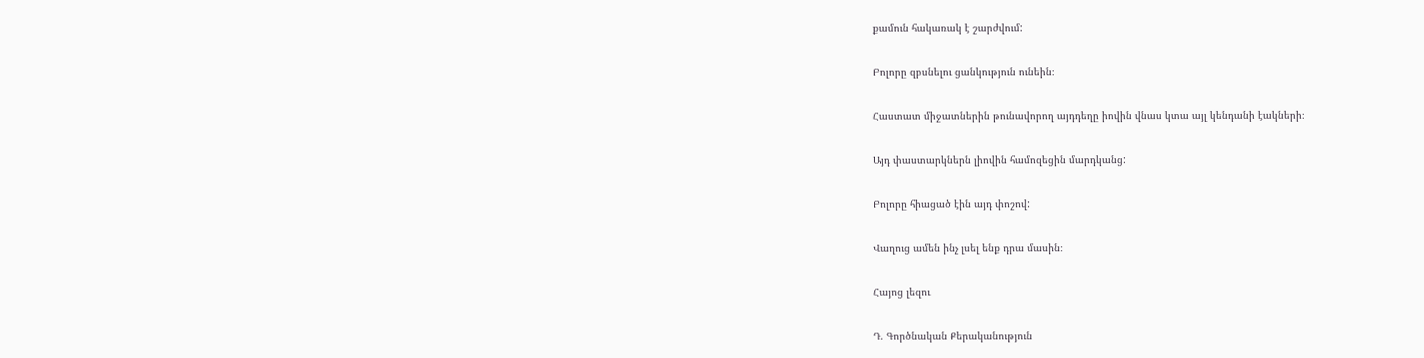քամուն հակառակ է շարժվում:

Բոլորը զբսնելու ցանկություն ունեին։

Հաստատ միջատներին թունավորող այդդեղը իովին վնաս կտա այլ կենդանի էակների։

Այդ փաստարկներն լիովին համոզեցին մարդկանց:

Բոլորը հիացած էին այդ փոշով:

Վաղուց ամեն ինչ լսել ենք դրա մասին։

Հայոց լեզու

Դ. Գործնական Քերականություն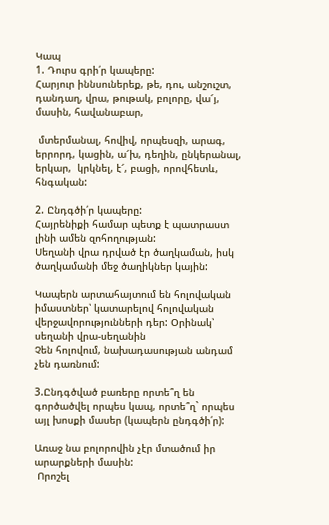Կապ
1. Դուրս գրի՛ր կապերը:
Հարյուր իննսուներեք, թե, դու, անշուշտ, դանդաղ, վրա, թութակ, բոլորը, վա՜յ, մասին, հավանաբար,

 մտերմանալ, հովիվ, որպեսզի, արագ, երրորդ, կացին, ա՜խ, դեղին, ընկերանալ, երկար,  կրկնել, է՜, բացի, որովհետև, հնգական:

2. Ընդգծի՛ր կապերը:
Հայրենիքի համար պետք է պատրաստ լինի ամեն զոհողության:
Սեղանի վրա դրված էր ծաղկաման, իսկ ծաղկամանի մեջ ծաղիկներ կային:

Կապերն արտահայտում են հոլովական իմաստներ՝ կատարելով հոլովական վերջավորությունների դեր: Օրինակ՝ սեղանի վրա-սեղանին
Չեն հոլովում, նախադասության անդամ չեն դառնում:

3.Ընդգծված բառերը որտե՞ղ են գործածվել որպես կապ, որտե՞ղ` որպես այլ խոսքի մասեր (կապերն ընդգծի՛ր):

Առաջ նա բոլորովին չէր մտածում իր արարքների մասին:
 Որոշել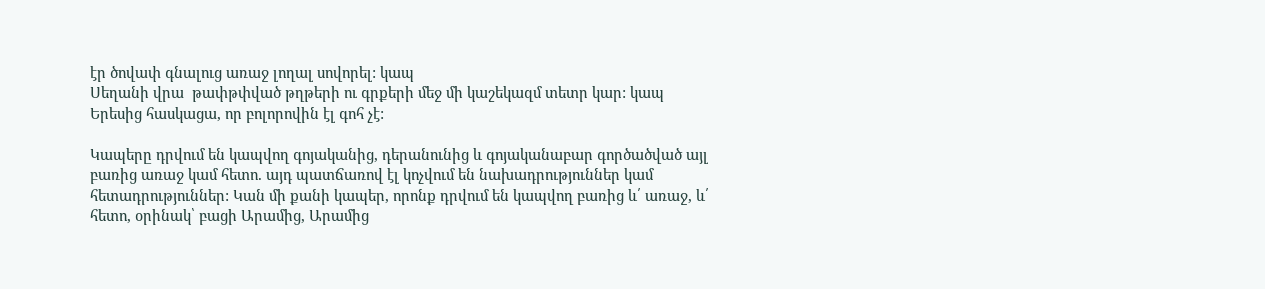էր ծովափ գնալուց առաջ լողալ սովորել: կապ
Սեղանի վրա  թափթփված թղթերի ու գրքերի մեջ մի կաշեկազմ տետր կար: կապ
Երեսից հասկացա, որ բոլորովին էլ գոհ չէ:

Կապերը դրվում են կապվող գոյականից, դերանունից և գոյականաբար գործածված այլ բառից առաջ կամ հետո. այդ պատճառով էլ կոչվում են նախադրություններ կամ հետադրություններ: Կան մի քանի կապեր, որոնք դրվում են կապվող բառից և՛ առաջ, և՛ հետո, օրինակ՝ բացի Արամից, Արամից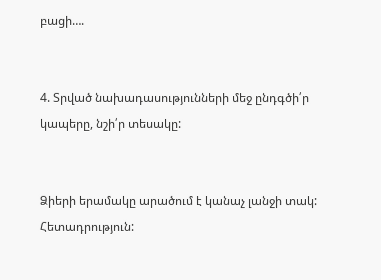բացի….


4. Տրված նախադասությունների մեջ ընդգծի՛ր կապերը, նշի՛ր տեսակը:


Ձիերի երամակը արածում է կանաչ լանջի տակ: Հետադրություն: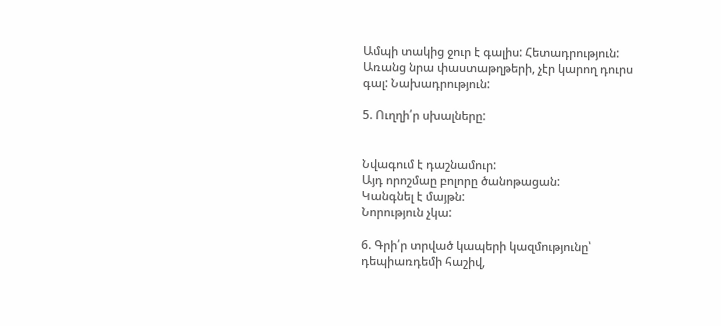Ամպի տակից ջուր է գալիս: Հետադրություն:
Առանց նրա փաստաթղթերի, չէր կարող դուրս գալ: Նախադրություն:

5. Ուղղի՛ր սխալները:


Նվագում է դաշնամուր:
Այդ որոշմաը բոլորը ծանոթացան:
Կանգնել է մայթն:
Նորություն չկա:

6. Գրի՛ր տրված կապերի կազմությունը՝ դեպիառդեմի հաշիվ,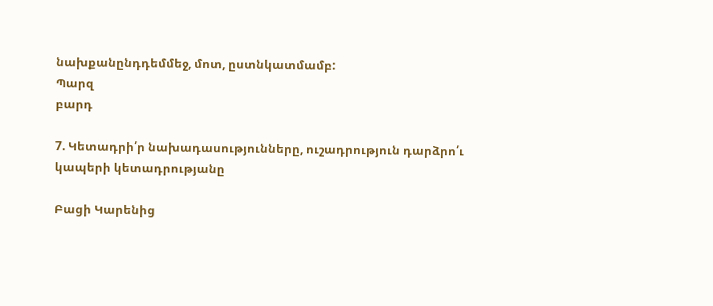նախքանընդդեմմեջ, մոտ, ըստնկատմամբ:
Պարզ
բարդ

7. Կետադրի՛ր նախադասությունները, ուշադրություն դարձրո՛ւ կապերի կետադրությանը

Բացի Կարենից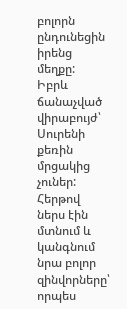բոլորն ընդունեցին իրենց մեղքը:
Իբրև ճանաչված վիրաբույժ՝ Սուրենի քեռին մրցակից չուներ:
Հերթով ներս էին մտնում և կանգնում նրա բոլոր զինվորները՝ որպես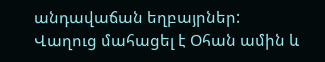անդավաճան եղբայրներ:
Վաղուց մահացել է Օհան ամին և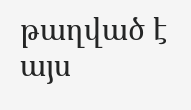թաղված է այս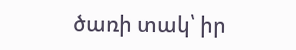ծառի տակ՝ իր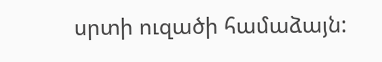սրտի ուզածի համաձայն: